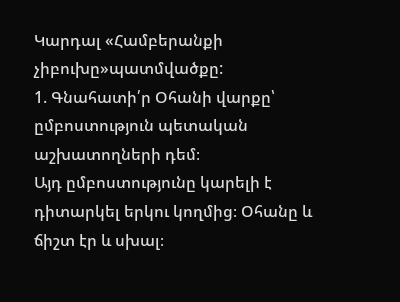Կարդալ «Համբերանքի չիբուխը»պատմվածքը:
1. Գնահատի՛ր Օհանի վարքը՝ ըմբոստություն պետական աշխատողների դեմ։
Այդ ըմբոստությունը կարելի է դիտարկել երկու կողմից։ Օհանը և ճիշտ էր և սխալ։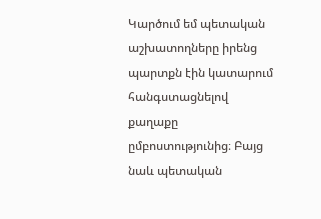Կարծում եմ պետական աշխատողները իրենց պարտքն էին կատարում հանգստացնելով քաղաքը ըմբոստությունից։ Բայց նաև պետական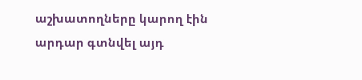աշխատողները կարող էին արդար գտնվել այդ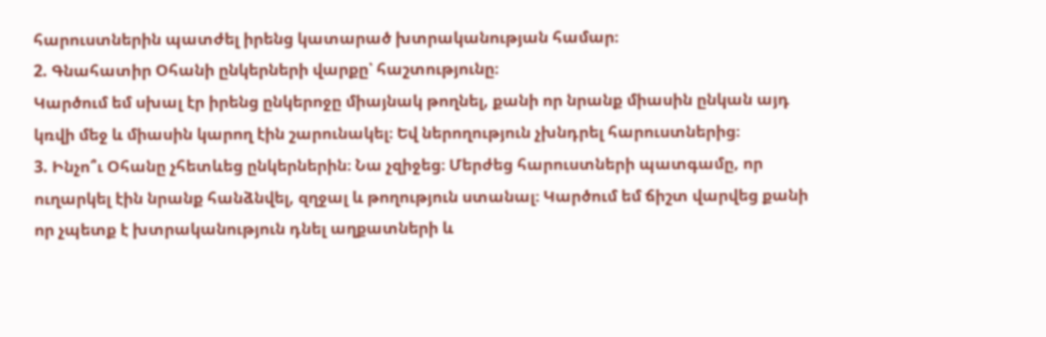հարուստներին պատժել իրենց կատարած խտրականության համար։
2. Գնահատիր Օհանի ընկերների վարքը՝ հաշտությունը։
Կարծում եմ սխալ էր իրենց ընկերոջը միայնակ թողնել, քանի որ նրանք միասին ընկան այդ կռվի մեջ և միասին կարող էին շարունակել։ Եվ ներողություն չխնդրել հարուստներից։
3. Ինչո՞ւ Օհանը չհետևեց ընկերներին։ Նա չզիջեց։ Մերժեց հարուստների պատգամը, որ ուղարկել էին նրանք հանձնվել, զղջալ և թողություն ստանալ։ Կարծում եմ ճիշտ վարվեց քանի որ չպետք է խտրականություն դնել աղքատների և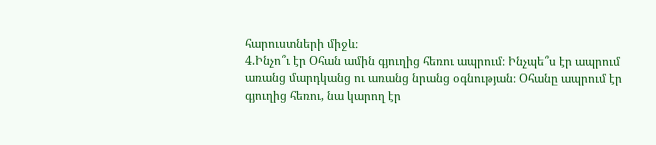հարուստների միջև։
4.Ինչո՞ւ էր Օհան ամին գյուղից հեռու ապրում։ Ինչպե՞ս էր ապրում առանց մարդկանց ու առանց նրանց օգնության։ Օհանը ապրում էր գյուղից հեռու, նա կարող էր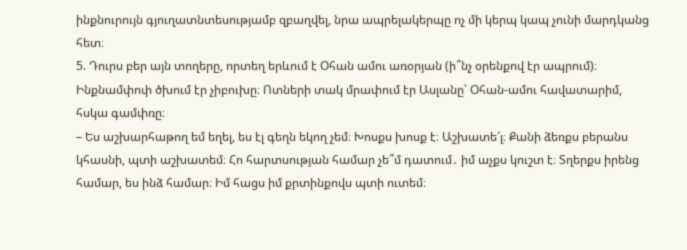ինքնուրույն գյուղատնտեսությամբ զբաղվել, նրա ապրելակերպը ոչ մի կերպ կապ չունի մարդկանց հետ։
5. Դուրս բեր այն տողերը, որտեղ երևում է Օհան ամու առօրյան (ի՞նչ օրենքով էր ապրում)։
Ինքնամփոփ ծխում էր չիբուխը։ Ոտների տակ մրափում էր Ասլանը՝ Օհան-ամու հավատարիմ, հսկա գամփռը։
– Ես աշխարհաթող եմ եղել, ես էլ գեղն եկող չեմ։ Խոսքս խոսք է։ Աշխատե՜լ։ Քանի ձեռքս բերանս կհասնի, պտի աշխատեմ։ Հո հարտսության համար չե՞մ դատում․ իմ աչքս կուշտ է։ Տղերքս իրենց համար, ես ինձ համար։ Իմ հացս իմ քրտինքովս պտի ուտեմ։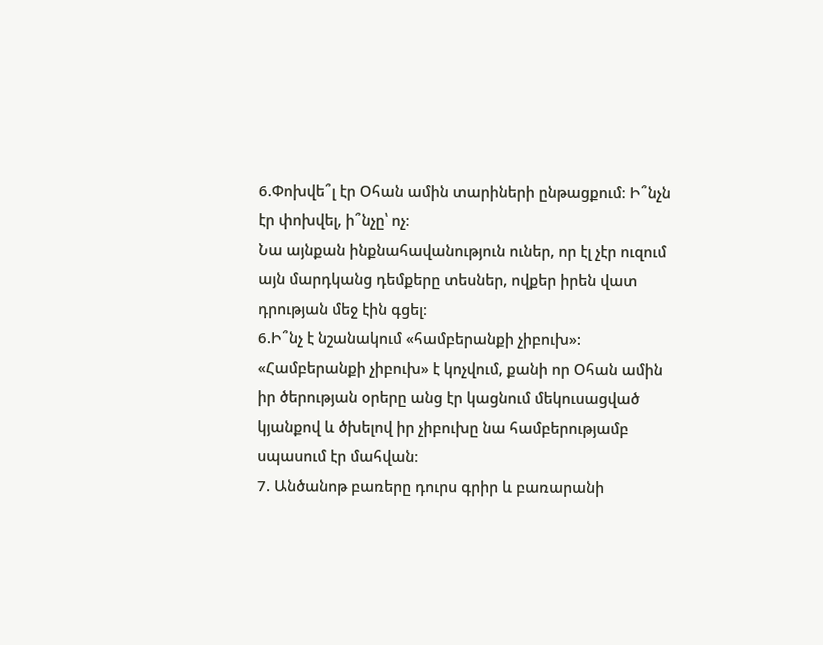6.Փոխվե՞լ էր Օհան ամին տարիների ընթացքում։ Ի՞նչն էր փոխվել, ի՞նչը՝ ոչ։
Նա այնքան ինքնահավանություն ուներ, որ էլ չէր ուզում այն մարդկանց դեմքերը տեսներ, ովքեր իրեն վատ դրության մեջ էին գցել։
6.Ի՞նչ է նշանակում «համբերանքի չիբուխ»:
«Համբերանքի չիբուխ» է կոչվում, քանի որ Օհան ամին իր ծերության օրերը անց էր կացնում մեկուսացված կյանքով և ծխելով իր չիբուխը նա համբերությամբ սպասում էր մահվան։
7. Անծանոթ բառերը դուրս գրիր և բառարանի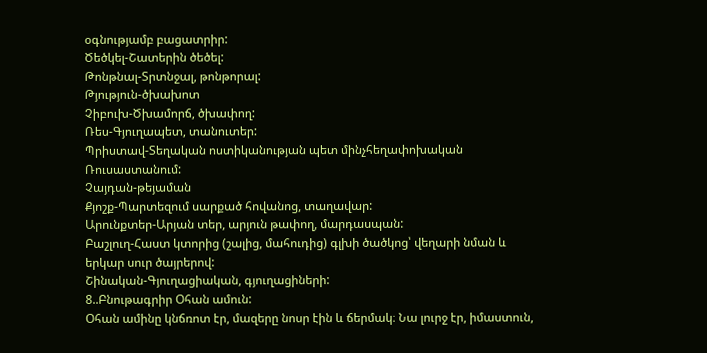օգնությամբ բացատրիր:
Ծեծկել-Շատերին ծեծել:
Թոնթնալ-Տրտնջալ, թոնթորալ:
Թյություն-ծխախոտ
Չիբուխ-Ծխամորճ, ծխափող:
Ռես-Գյուղապետ, տանուտեր:
Պրիստավ-Տեղական ոստիկանության պետ մինչհեղափոխական Ռուսաստանում:
Չայդան-թեյաման
Քյոշք-Պարտեզում սարքած հովանոց, տաղավար:
Արունքտեր-Արյան տեր, արյուն թափող, մարդասպան:
Բաշլուղ-Հաստ կտորից (շալից, մահուդից) գլխի ծածկոց՝ վեղարի նման և երկար սուր ծայրերով:
Շինական-Գյուղացիական, գյուղացիների:
8..Բնութագրիր Օհան ամուն:
Օհան ամինը կնճռոտ էր, մազերը նոսր էին և ճերմակ։ Նա լուրջ էր, իմաստուն,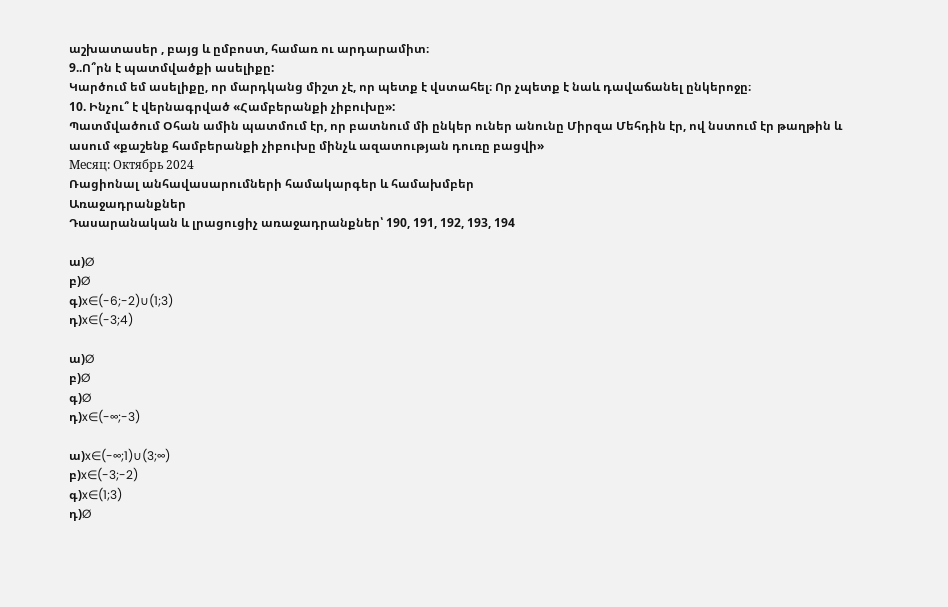աշխատասեր , բայց և ըմբոստ, համառ ու արդարամիտ։
9..Ո՞րն է պատմվածքի ասելիքը:
Կարծում եմ ասելիքը, որ մարդկանց միշտ չէ, որ պետք է վստահել։ Որ չպետք է նաև դավաճանել ընկերոջը։
10. Ինչու՞ է վերնագրված «Համբերանքի չիբուխը»:
Պատմվածում Օհան ամին պատմում էր, որ բատնում մի ընկեր ուներ անունը Միրզա Մեհդին էր, ով նստում էր թաղթին և ասում «քաշենք համբերանքի չիբուխը մինչև ազատության դուռը բացվի»
Месяц: Октябрь 2024
Ռացիոնալ անհավասարումների համակարգեր և համախմբեր
Առաջադրանքներ
Դասարանական և լրացուցիչ առաջադրանքներ՝ 190, 191, 192, 193, 194

ա)Ø
բ)Ø
գ)x∈(-6;-2)∪(1;3)
դ)x∈(-3;4)

ա)Ø
բ)Ø
գ)Ø
դ)x∈(-∞;-3)

ա)x∈(-∞;1)∪(3;∞)
բ)x∈(-3;-2)
գ)x∈(1;3)
դ)Ø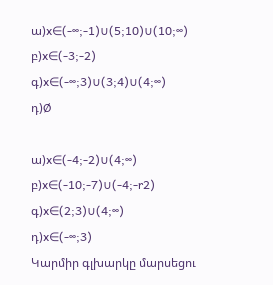ա)x∈(-∞;-1)∪(5;10)∪(10;∞)
բ)x∈(-3;-2)
գ)x∈(-∞;3)∪(3;4)∪(4;∞)
դ)Ø

ա)x∈(-4;-2)∪(4;∞)
բ)x∈(-10;-7)∪(-4;-r2)
գ)x∈(2;3)∪(4;∞)
դ)x∈(-∞;3)
Կարմիր գլխարկը մարսեցու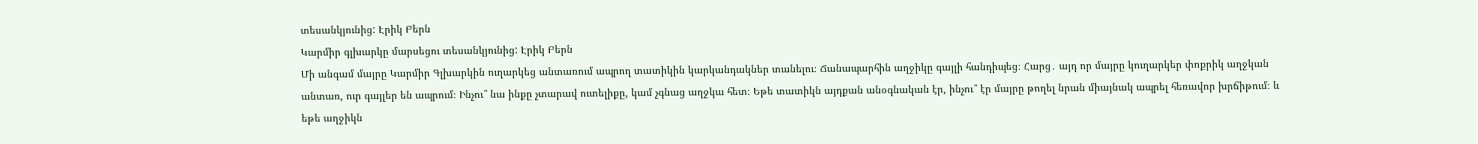տեսանկյունից: Էրիկ Բերն
Կարմիր գլխարկը մարսեցու տեսանկյունից: Էրիկ Բերն
Մի անգամ մայրը Կարմիր Գլխարկին ուղարկեց անտառում ապրող տատիկին կարկանդակներ տանելու։ Ճանապարհին աղջիկը գայլի հանդիպեց։ Հարց․ այդ որ մայրը կուղարկեր փոքրիկ աղջկան անտառ, ուր գայլեր են ապրում։ Ինչու՞ նա ինքը չտարավ ուտելիքը, կամ չգնաց աղջկա հետ։ Եթե տատիկն այդքան անօգնական էր, ինչու՞ էր մայրը թողել նրան միայնակ ապրել հեռավոր խրճիթում։ և եթե աղջիկն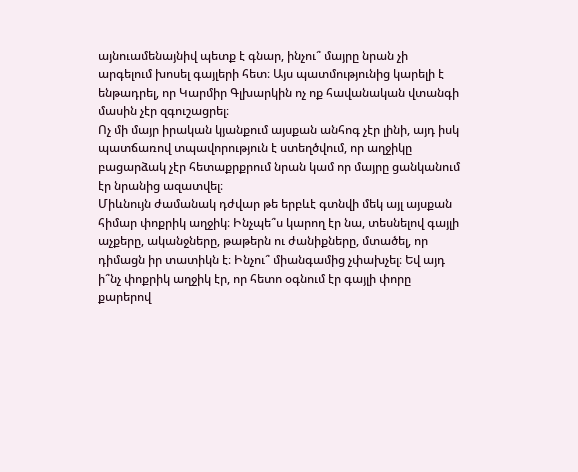այնուամենայնիվ պետք է գնար, ինչու՞ մայրը նրան չի արգելում խոսել գայլերի հետ։ Այս պատմությունից կարելի է ենթադրել, որ Կարմիր Գլխարկին ոչ ոք հավանական վտանգի մասին չէր զգուշացրել։
Ոչ մի մայր իրական կյանքում այսքան անհոգ չէր լինի, այդ իսկ պատճառով տպավորություն է ստեղծվում, որ աղջիկը բացարձակ չէր հետաքրքրում նրան կամ որ մայրը ցանկանում էր նրանից ազատվել։
Միևնույն ժամանակ դժվար թե երբևէ գտնվի մեկ այլ այսքան հիմար փոքրիկ աղջիկ։ Ինչպե՞ս կարող էր նա, տեսնելով գայլի աչքերը, ականջները, թաթերն ու ժանիքները, մտածել, որ դիմացն իր տատիկն է։ Ինչու՞ միանգամից չփախչել։ Եվ այդ ի՞նչ փոքրիկ աղջիկ էր, որ հետո օգնում էր գայլի փորը քարերով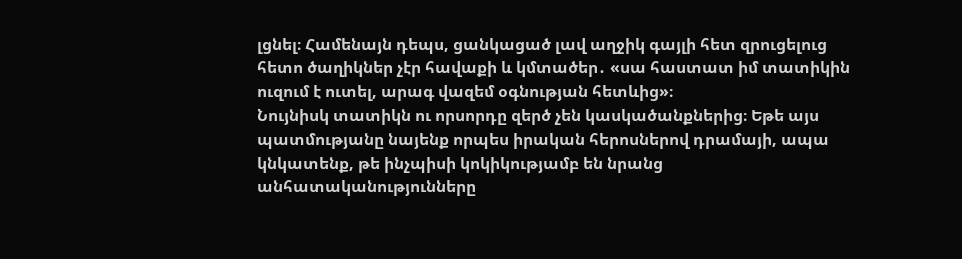լցնել։ Համենայն դեպս, ցանկացած լավ աղջիկ գայլի հետ զրուցելուց հետո ծաղիկներ չէր հավաքի և կմտածեր․ «սա հաստատ իմ տատիկին ուզում է ուտել, արագ վազեմ օգնության հետևից»։
Նույնիսկ տատիկն ու որսորդը զերծ չեն կասկածանքներից։ Եթե այս պատմությանը նայենք որպես իրական հերոսներով դրամայի, ապա կնկատենք, թե ինչպիսի կոկիկությամբ են նրանց անհատականությունները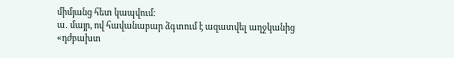միմյանց հետ կապվում։
ա․ մայր, ով հավանաբար ձգտում է ազատվել աղջկանից «դժբախտ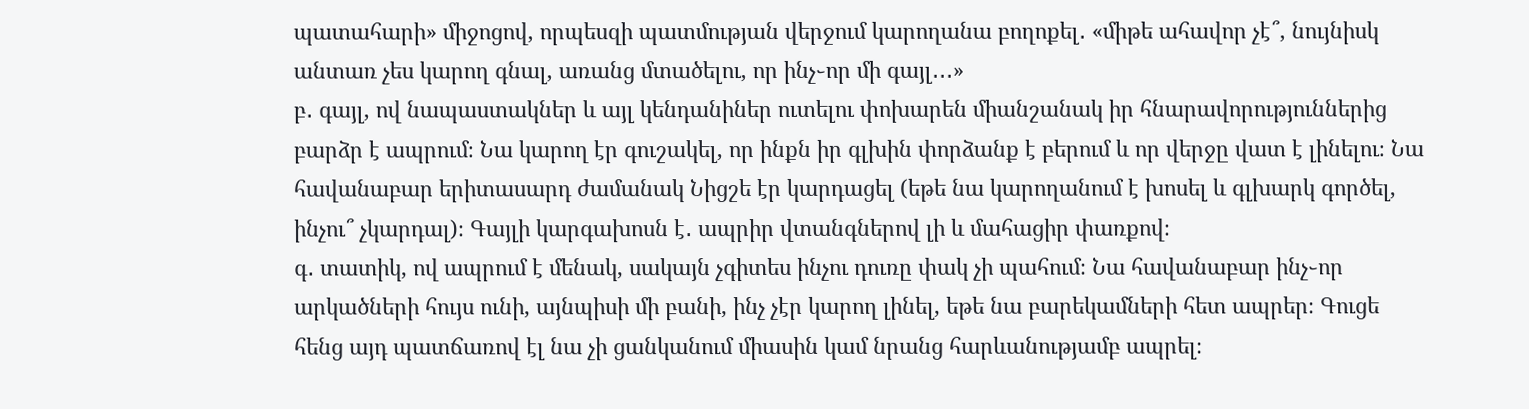պատահարի» միջոցով, որպեսզի պատմության վերջում կարողանա բողոքել․ «միթե ահավոր չէ՞, նույնիսկ անտառ չես կարող գնալ, առանց մտածելու, որ ինչ֊որ մի գայլ․․․»
բ․ գայլ, ով նապաստակներ և այլ կենդանիներ ուտելու փոխարեն միանշանակ իր հնարավորություններից բարձր է ապրում։ Նա կարող էր գուշակել, որ ինքն իր գլխին փորձանք է բերում և որ վերջը վատ է լինելու։ Նա հավանաբար երիտասարդ ժամանակ Նիցշե էր կարդացել (եթե նա կարողանում է խոսել և գլխարկ գործել, ինչու՞ չկարդալ)։ Գայլի կարգախոսն է․ ապրիր վտանգներով լի և մահացիր փառքով։
գ․ տատիկ, ով ապրում է մենակ, սակայն չգիտես ինչու դուռը փակ չի պահում։ Նա հավանաբար ինչ֊որ արկածների հույս ունի, այնպիսի մի բանի, ինչ չէր կարող լինել, եթե նա բարեկամների հետ ապրեր։ Գուցե հենց այդ պատճառով էլ նա չի ցանկանում միասին կամ նրանց հարևանությամբ ապրել։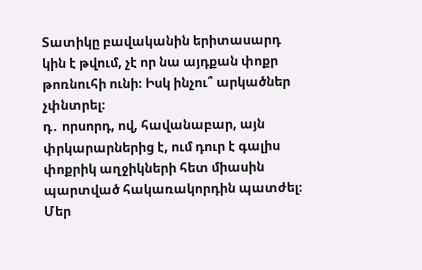Տատիկը բավականին երիտասարդ կին է թվում, չէ որ նա այդքան փոքր թոռնուհի ունի։ Իսկ ինչու՞ արկածներ չփնտրել։
դ․ որսորդ, ով, հավանաբար, այն փրկարարներից է, ում դուր է գալիս փոքրիկ աղջիկների հետ միասին պարտված հակառակորդին պատժել։ Մեր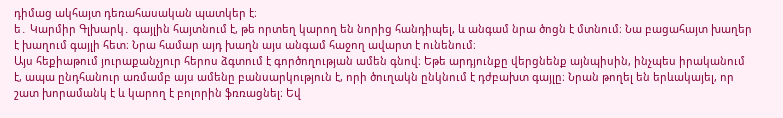դիմաց ակհայտ դեռահասական պատկեր է։
ե․ Կարմիր Գլխարկ․ գայլին հայտնում է, թե որտեղ կարող են նորից հանդիպել, և անգամ նրա ծոցն է մտնում։ Նա բացահայտ խաղեր է խաղում գայլի հետ։ Նրա համար այդ խաղն այս անգամ հաջող ավարտ է ունենում։
Այս հեքիաթում յուրաքանչյուր հերոս ձգտում է գործողության ամեն գնով։ Եթե արդյունքը վերցնենք այնպիսին, ինչպես իրականում է, ապա ընդհանուր առմամբ այս ամենը բանսարկություն է, որի ծուղակն ընկնում է դժբախտ գայլը։ Նրան թողել են երևակայել, որ շատ խորամանկ է և կարող է բոլորին ֆռռացնել։ Եվ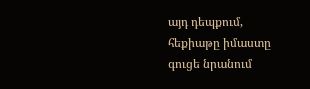այդ դեպքում, հեքիաթը իմաստը գուցե նրանում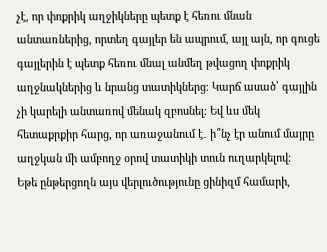չէ, որ փոքրիկ աղջիկները պետք է հեռու մնան անտառներից, որտեղ գայլեր են ապրում, այլ այն, որ գուցե գայլերին է պետք հեռու մնալ անմեղ թվացող փոքրիկ աղջնակներից և նրանց տատիկներց։ Կարճ ասած՝ գայլին չի կարելի անտառով մենակ զբոսնել։ Եվ ևս մեկ հետաքրքիր հարց, որ առաջանում է․ ի՞նչ էր անում մայրը աղջկան մի ամբողջ օրով տատիկի տուն ուղարկելով։
Եթե ընթերցողն այս վերլուծությունը ցինիզմ համարի,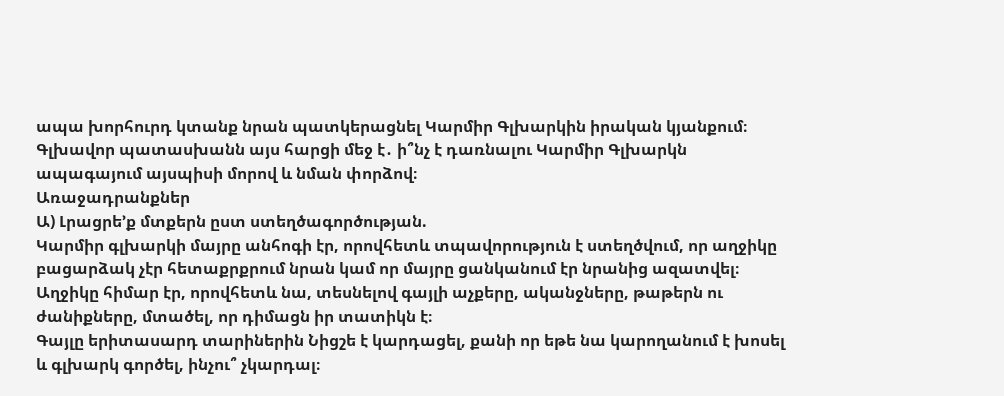ապա խորհուրդ կտանք նրան պատկերացնել Կարմիր Գլխարկին իրական կյանքում։ Գլխավոր պատասխանն այս հարցի մեջ է․ ի՞նչ է դառնալու Կարմիր Գլխարկն ապագայում այսպիսի մորով և նման փորձով։
Առաջադրանքներ
Ա) Լրացրե’ք մտքերն ըստ ստեղծագործության.
Կարմիր գլխարկի մայրը անհոգի էր, որովհետև տպավորություն է ստեղծվում, որ աղջիկը բացարձակ չէր հետաքրքրում նրան կամ որ մայրը ցանկանում էր նրանից ազատվել։
Աղջիկը հիմար էր, որովհետև նա, տեսնելով գայլի աչքերը, ականջները, թաթերն ու ժանիքները, մտածել, որ դիմացն իր տատիկն է։
Գայլը երիտասարդ տարիներին Նիցշե է կարդացել, քանի որ եթե նա կարողանում է խոսել և գլխարկ գործել, ինչու՞ չկարդալ։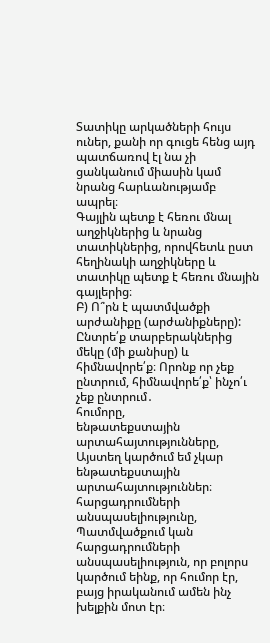Տատիկը արկածների հույս ուներ, քանի որ գուցե հենց այդ պատճառով էլ նա չի ցանկանում միասին կամ նրանց հարևանությամբ ապրել։
Գայլին պետք է հեռու մնալ աղջիկներից և նրանց տատիկներից, որովհետև ըստ հեղինակի աղջիկները և տատիկը պետք է հեռու մնային գայլերից։
Բ) Ո՞րն է պատմվածքի արժանիքը (արժանիքները): Ընտրե՛ք տարբերակներից մեկը (մի քանիսը) և հիմնավորե՛ք։ Որոնք որ չեք ընտրում, հիմնավորե՛ք՝ ինչո՛ւ չեք ընտրում․
հումորը,
ենթատեքստային արտահայտությունները,
Այստեղ կարծում եմ չկար ենթատեքստային արտահայտություններ։
հարցադրումների անսպասելիությունը,
Պատմվածքում կան հարցադրումների անսպասելիություն, որ բոլորս կարծում եինք, որ հումոր էր, բայց իրականում ամեն ինչ խելքին մոտ էր։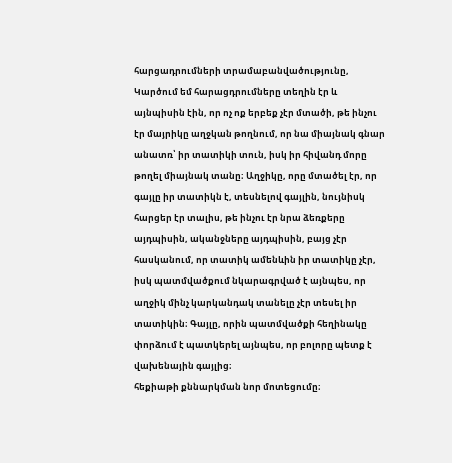հարցադրումների տրամաբանվածությունը,
Կարծում եմ հարացդրումները տեղին էր և այնպիսին էին, որ ոչ ոք երբեք չէր մտածի, թե ինչու էր մայրիկը աղջկան թողնում, որ նա միայնակ գնար անատռ՝ իր տատիկի տուն, իսկ իր հիվանդ մորը թողել միայնակ տանը։ Աղջիկը, որը մտածել էր, որ գայլը իր տատիկն է, տեսնելով գայլին, նույնիսկ հարցեր էր տալիս, թե ինչու էր նրա ձեռքերը այդպիսին, ականջները այդպիսին, բայց չէր հասկանում, որ տատիկ ամենևին իր տատիկը չէր, իսկ պատմվածքում նկարագրված է այնպես, որ աղջիկ մինչ կարկանդակ տանելը չէր տեսել իր տատիկին։ Գայլը, որին պատմվածքի հեղինակը փորձում է պատկերել այնպես, որ բոլորը պետք է վախենային գայլից։
հեքիաթի քննարկման նոր մոտեցումը։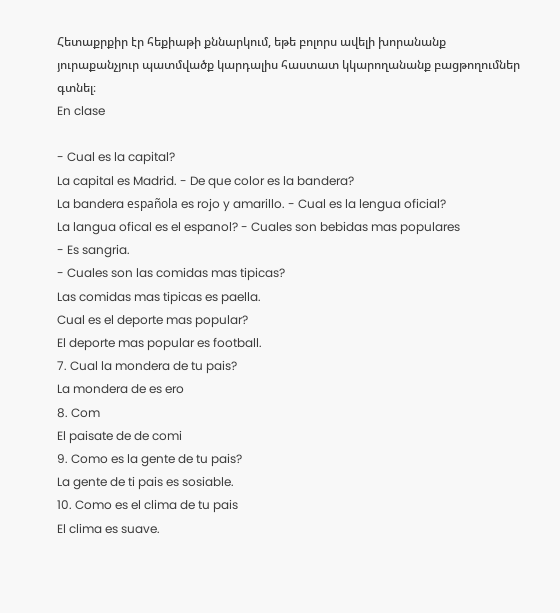Հետաքրքիր էր հեքիաթի քննարկում, եթե բոլորս ավելի խորանանք յուրաքանչյուր պատմվածք կարդալիս հաստատ կկարողանանք բացթողումներ գտնել։
En clase

- Cual es la capital?
La capital es Madrid. - De que color es la bandera?
La bandera española es rojo y amarillo. - Cual es la lengua oficial?
La langua ofical es el espanol? - Cuales son bebidas mas populares
- Es sangria.
- Cuales son las comidas mas tipicas?
Las comidas mas tipicas es paella.
Cual es el deporte mas popular?
El deporte mas popular es football.
7. Cual la mondera de tu pais?
La mondera de es ero
8. Com
El paisate de de comi
9. Como es la gente de tu pais?
La gente de ti pais es sosiable.
10. Como es el clima de tu pais
El clima es suave.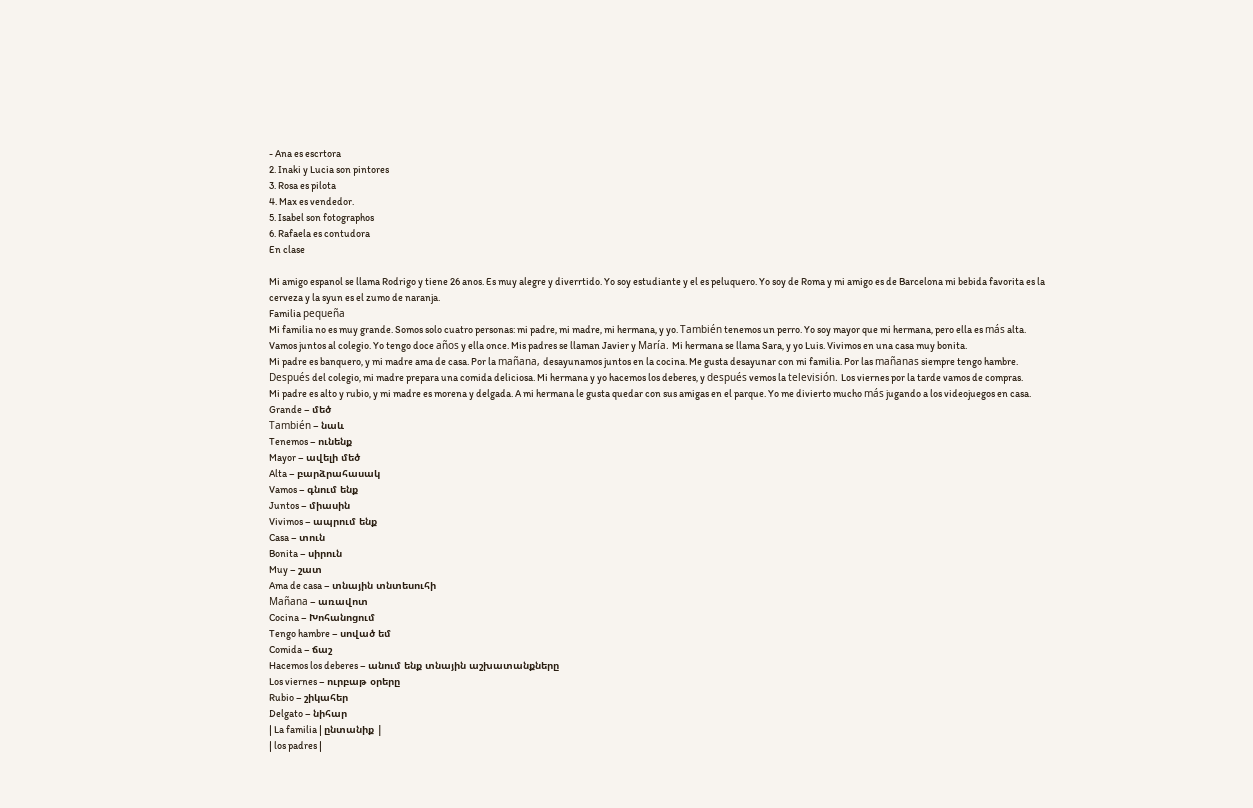- Ana es escrtora
2. Inaki y Lucia son pintores
3. Rosa es pilota
4. Max es vendedor.
5. Isabel son fotographos
6. Rafaela es contudora
En clase

Mi amigo espanol se llama Rodrigo y tiene 26 anos. Es muy alegre y diverrtido. Yo soy estudiante y el es peluquero. Yo soy de Roma y mi amigo es de Barcelona mi bebida favorita es la cerveza y la syun es el zumo de naranja.
Familia pequeña
Mi familia no es muy grande. Somos solo cuatro personas: mi padre, mi madre, mi hermana, y yo. También tenemos un perro. Yo soy mayor que mi hermana, pero ella es más alta. Vamos juntos al colegio. Yo tengo doce años y ella once. Mis padres se llaman Javier y María. Mi hermana se llama Sara, y yo Luis. Vivimos en una casa muy bonita.
Mi padre es banquero, y mi madre ama de casa. Por la mañana, desayunamos juntos en la cocina. Me gusta desayunar con mi familia. Por las mañanas siempre tengo hambre. Después del colegio, mi madre prepara una comida deliciosa. Mi hermana y yo hacemos los deberes, y después vemos la televisión. Los viernes por la tarde vamos de compras.
Mi padre es alto y rubio, y mi madre es morena y delgada. A mi hermana le gusta quedar con sus amigas en el parque. Yo me divierto mucho más jugando a los videojuegos en casa.
Grande – մեծ
También – նաև
Tenemos – ունենք
Mayor – ավելի մեծ
Alta – բարձրահասակ
Vamos – գնում ենք
Juntos – միասին
Vivimos – ապրում ենք
Casa – տուն
Bonita – սիրուն
Muy – շատ
Ama de casa – տնային տնտեսուհի
Mañana – առավոտ
Cocina – Խոհանոցում
Tengo hambre – սոված եմ
Comida – ճաշ
Hacemos los deberes – անում ենք տնային աշխատանքները
Los viernes – ուրբաթ օրերը
Rubio – շիկահեր
Delgato – նիհար
| La familia | ընտանիք |
| los padres |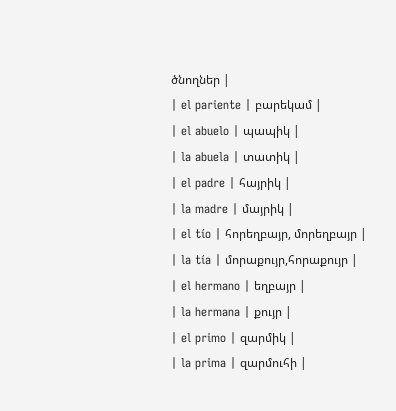ծնողներ |
| el pariente | բարեկամ |
| el abuelo | պապիկ |
| la abuela | տատիկ |
| el padre | հայրիկ |
| la madre | մայրիկ |
| el tío | հորեղբայր, մորեղբայր |
| la tía | մորաքույր,հորաքույր |
| el hermano | եղբայր |
| la hermana | քույր |
| el primo | զարմիկ |
| la prima | զարմուհի |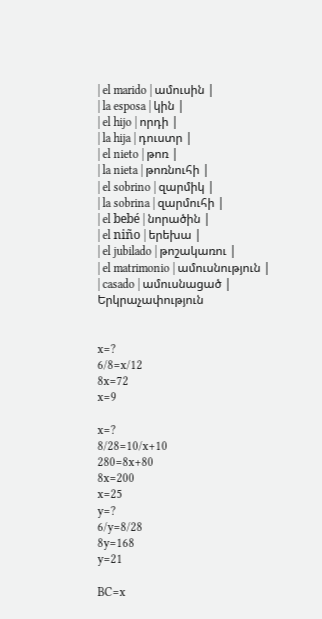| el marido | ամուսին |
| la esposa | կին |
| el hijo | որդի |
| la hija | դուստր |
| el nieto | թոռ |
| la nieta | թոռնուհի |
| el sobrino | զարմիկ |
| la sobrina | զարմուհի |
| el bebé | նորածին |
| el niño | երեխա |
| el jubilado | թոշակառու |
| el matrimonio | ամուսնություն |
| casado | ամուսնացած |
Երկրաչափություն


x=?
6/8=x/12
8x=72
x=9

x=?
8/28=10/x+10
280=8x+80
8x=200
x=25
y=?
6/y=8/28
8y=168
y=21

BC=x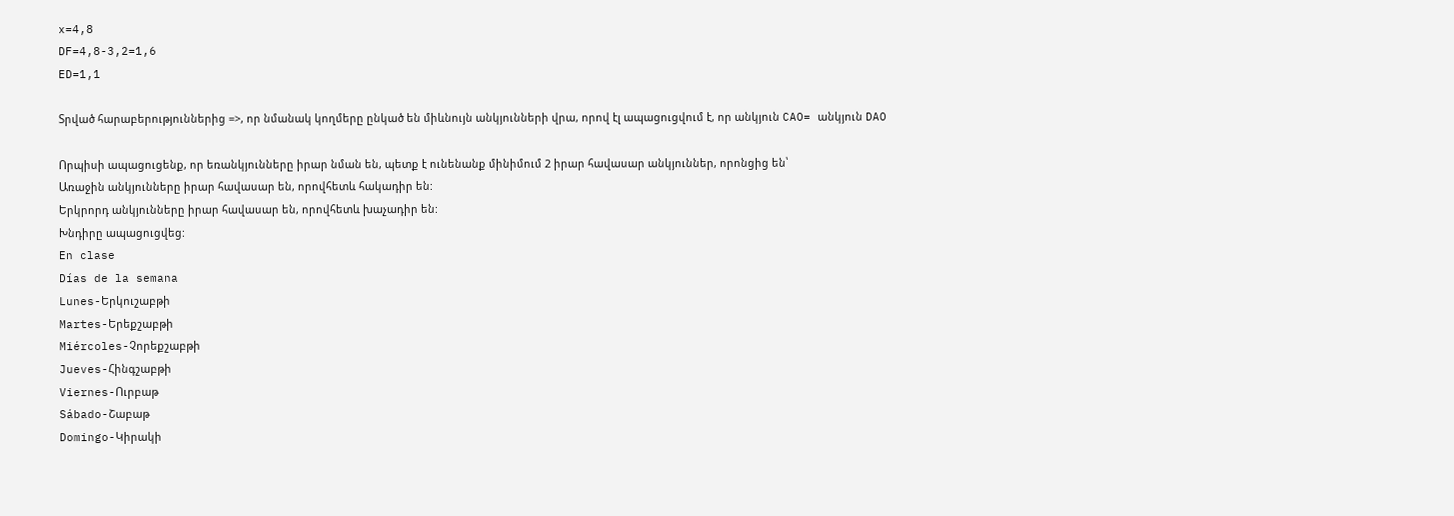x=4,8
DF=4,8-3,2=1,6
ED=1,1

Տրված հարաբերություններից =>, որ նմանակ կողմերը ընկած են միևնույն անկյունների վրա, որով էլ ապացուցվում է, որ անկյուն CAO= անկյուն DAO

Որպիսի ապացուցենք, որ եռանկյունները իրար նման են, պետք է ունենանք մինիմում 2 իրար հավասար անկյուններ, որոնցից են՝
Առաջին անկյունները իրար հավասար են, որովհետև հակադիր են:
Երկրորդ անկյունները իրար հավասար են, որովհետև խաչադիր են:
Խնդիրը ապացուցվեց:
En clase
Días de la semana
Lunes-Երկուշաբթի
Martes-Երեքշաբթի
Miércoles-Չորեքշաբթի
Jueves-Հինգշաբթի
Viernes-Ուրբաթ
Sábado-Շաբաթ
Domingo-Կիրակի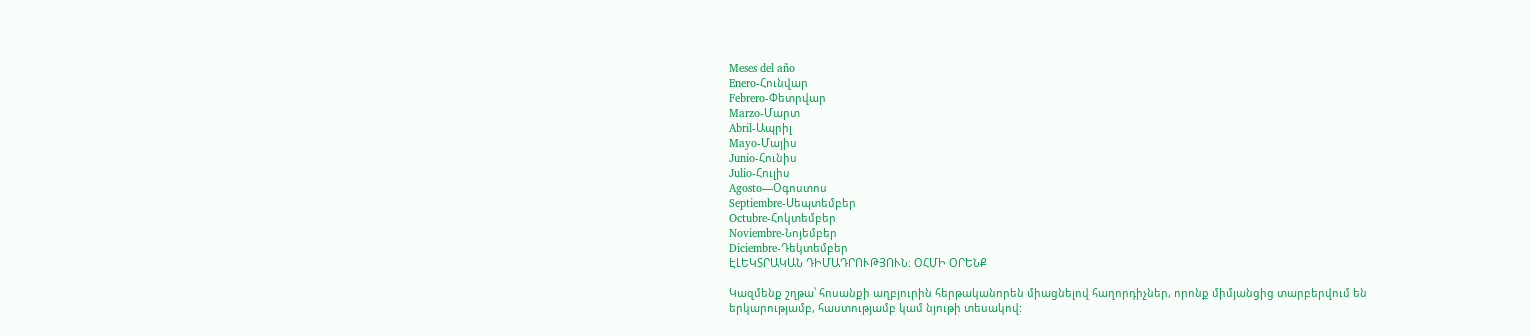Meses del año
Enero-Հունվար
Febrero-Փետրվար
Marzo-Մարտ
Abril-Ապրիլ
Mayo-Մայիս
Junio-Հունիս
Julio-Հուլիս
Agosto—Օգոստոս
Septiembre-Սեպտեմբեր
Octubre-Հոկտեմբեր
Noviembre-Նոյեմբեր
Diciembre-Դեկտեմբեր
ԷԼԵԿՏՐԱԿԱՆ ԴԻՄԱԴՐՈՒԹՅՈՒՆ։ ՕՀՄԻ ՕՐԵՆՔ

Կազմենք շղթա՝ հոսանքի աղբյուրին հերթականորեն միացնելով հաղորդիչներ, որոնք միմյանցից տարբերվում են երկարությամբ, հաստությամբ կամ նյութի տեսակով: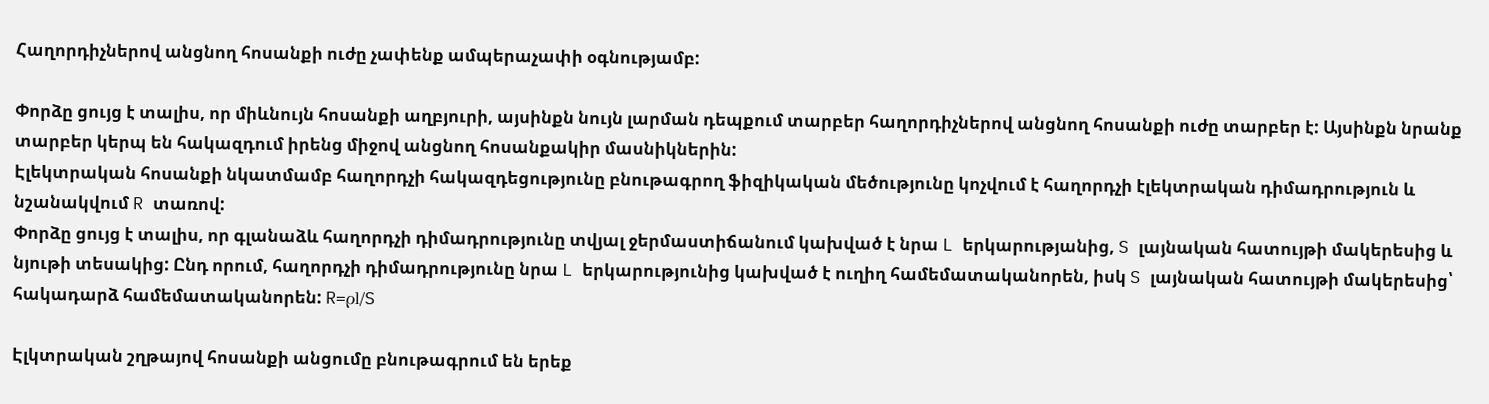Հաղորդիչներով անցնող հոսանքի ուժը չափենք ամպերաչափի օգնությամբ:

Փորձը ցույց է տալիս, որ միևնույն հոսանքի աղբյուրի, այսինքն նույն լարման դեպքում տարբեր հաղորդիչներով անցնող հոսանքի ուժը տարբեր է: Այսինքն նրանք տարբեր կերպ են հակազդում իրենց միջով անցնող հոսանքակիր մասնիկներին:
Էլեկտրական հոսանքի նկատմամբ հաղորդչի հակազդեցությունը բնութագրող ֆիզիկական մեծությունը կոչվում է հաղորդչի էլեկտրական դիմադրություն և նշանակվում R տառով:
Փորձը ցույց է տալիս, որ գլանաձև հաղորդչի դիմադրությունը տվյալ ջերմաստիճանում կախված է նրա L երկարությանից, S լայնական հատույթի մակերեսից և նյութի տեսակից: Ընդ որում, հաղորդչի դիմադրությունը նրա L երկարությունից կախված է ուղիղ համեմատականորեն, իսկ S լայնական հատույթի մակերեսից՝ հակադարձ համեմատականորեն: R=ρl/S

Էլկտրական շղթայով հոսանքի անցումը բնութագրում են երեք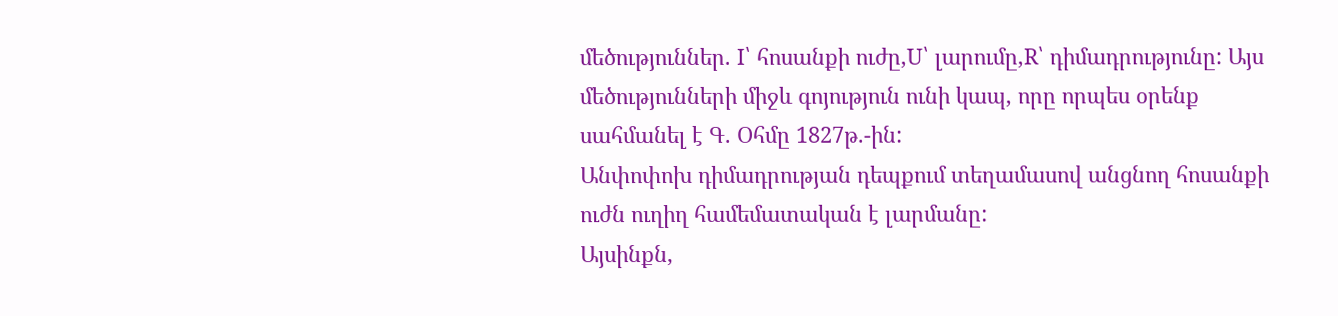մեծություններ. I՝ հոսանքի ուժը,U՝ լարումը,R՝ դիմադրությունը: Այս մեծությունների միջև գոյություն ունի կապ, որը որպես օրենք սահմանել է Գ. Օհմը 1827թ.-ին:
Անփոփոխ դիմադրության դեպքում տեղամասով անցնող հոսանքի ուժն ուղիղ համեմատական է լարմանը:
Այսինքն,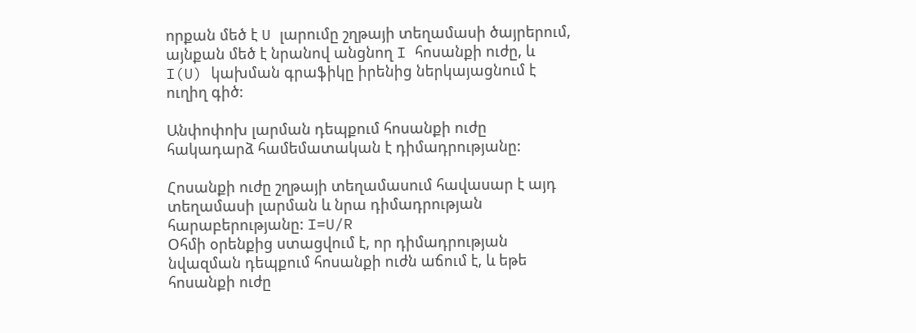որքան մեծ է U լարումը շղթայի տեղամասի ծայրերում, այնքան մեծ է նրանով անցնող I հոսանքի ուժը, և I(U) կախման գրաֆիկը իրենից ներկայացնում է ուղիղ գիծ:

Անփոփոխ լարման դեպքում հոսանքի ուժը հակադարձ համեմատական է դիմադրությանը:

Հոսանքի ուժը շղթայի տեղամասում հավասար է այդ տեղամասի լարման և նրա դիմադրության հարաբերությանը: I=U/R
Օհմի օրենքից ստացվում է, որ դիմադրության նվազման դեպքում հոսանքի ուժն աճում է, և եթե հոսանքի ուժը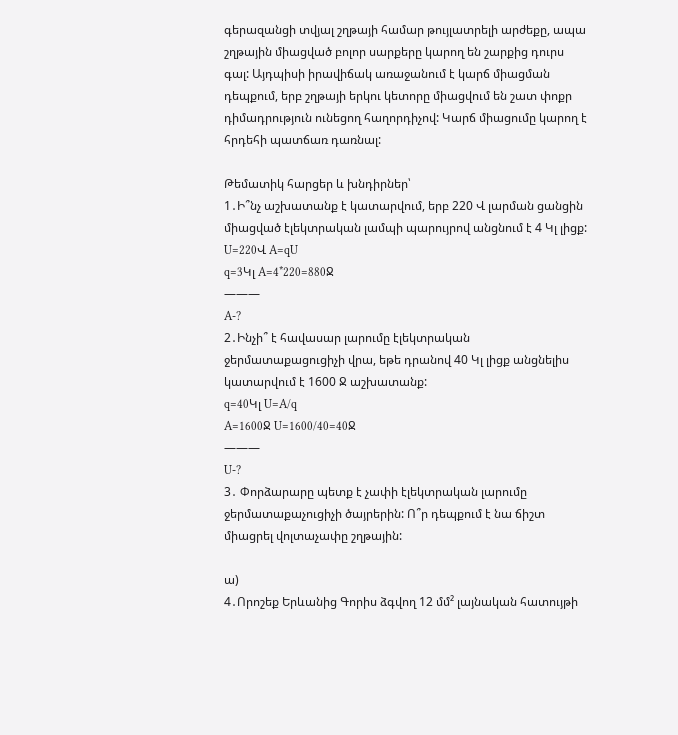գերազանցի տվյալ շղթայի համար թույլատրելի արժեքը, ապա շղթային միացված բոլոր սարքերը կարող են շարքից դուրս գալ: Այդպիսի իրավիճակ առաջանում է կարճ միացման դեպքում, երբ շղթայի երկու կետորը միացվում են շատ փոքր դիմադրություն ունեցող հաղորդիչով: Կարճ միացումը կարող է հրդեհի պատճառ դառնալ:

Թեմատիկ հարցեր և խնդիրներ՝
1․Ի՞նչ աշխատանք է կատարվում, երբ 220 Վ լարման ցանցին միացված էլեկտրական լամպի պարույրով անցնում է 4 Կլ լիցք:
U=220Վ A=qU
q=3Կլ A=4*220=880Ջ
———
A-?
2․Ինչի՞ է հավասար լարումը էլեկտրական ջերմատաքացուցիչի վրա, եթե դրանով 40 Կլ լիցք անցնելիս կատարվում է 1600 Ջ աշխատանք:
q=40Կլ U=A/q
A=1600Ջ U=1600/40=40Ջ
———
U-?
3․ Փորձարարը պետք է չափի էլեկտրական լարումը ջերմատաքաչուցիչի ծայրերին: Ո՞ր դեպքում է նա ճիշտ միացրել վոլտաչափը շղթային:

ա)
4․Որոշեք Երևանից Գորիս ձգվող 12 մմ² լայնական հատույթի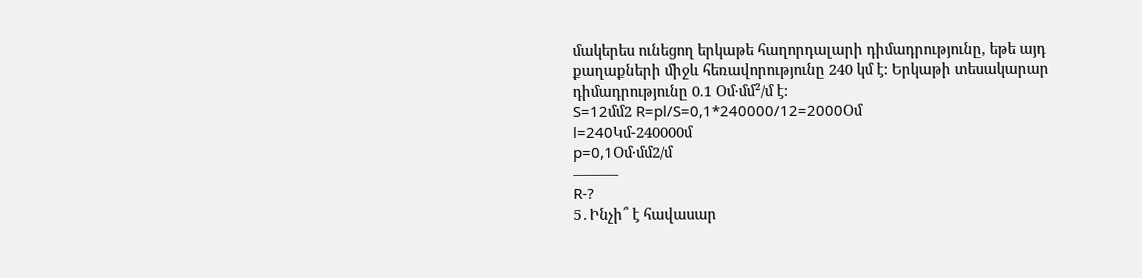մակերես ունեցող երկաթե հաղորդալարի դիմադրությունը, եթե այդ քաղաքների միջև հեռավորությունը 240 կմ է: Երկաթի տեսակարար դիմադրությունը 0.1 Օմ·մմ²/մ է:
S=12մմ2 R=pl/S=0,1*240000/12=2000Օմ
l=240Կմ-240000մ
p=0,1Օմ·մմ2/մ
———
R-?
5․Ինչի՞ է հավասար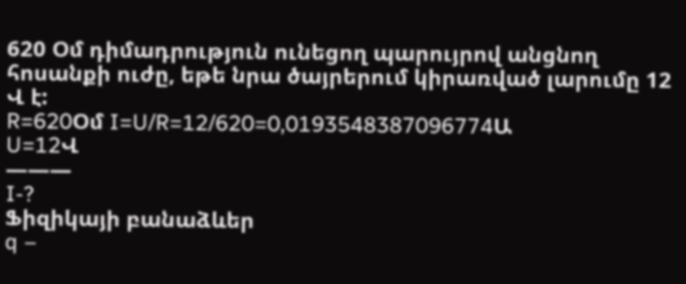620 Օմ դիմադրություն ունեցող պարույրով անցնող հոսանքի ուժը, եթե նրա ծայրերում կիրառված լարումը 12 Վ է:
R=620Օմ I=U/R=12/620=0,0193548387096774Ա
U=12Վ
———
I-?
Ֆիզիկայի բանաձևեր
q –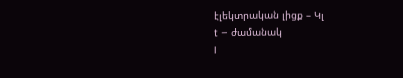էլեկտրական լիցք – Կլ
t – ժամանակ
I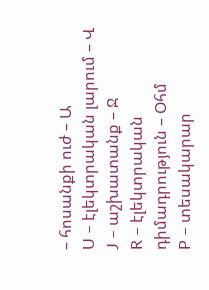– հոսանքի ուժ – Ա
U – էլեկտրական լարում – Վ
J – աշխատանք – Ջ
R – էլեկտրական դիմադրություն – Օհմ
P – տեսակարար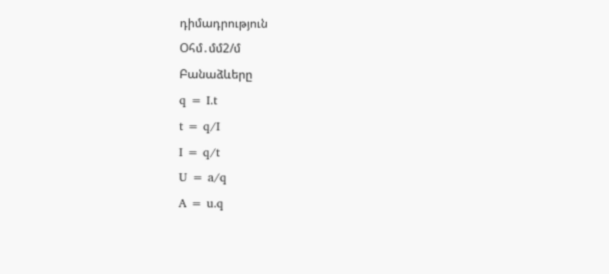դիմադրություն
Օհմ․մմ2/մ
Բանաձևերը
q = I.t
t = q/I
I = q/t
U = a/q
A = u.q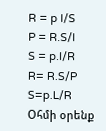R = p l/S
P = R.S/l
S = p.l/R
R= R.S/P
S=p.L/R
Օհմի օրենք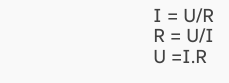I = U/R
R = U/I
U =I.R